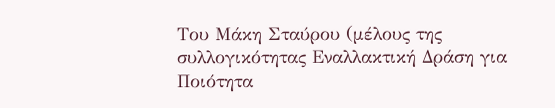Του Μάκη Σταύρου (μέλους της συλλογικότητας Εναλλακτική Δράση για Ποιότητα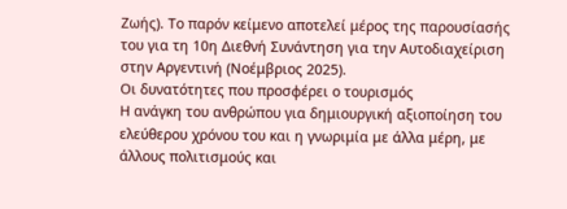Ζωής). Το παρόν κείμενο αποτελεί μέρος της παρουσίασής του για τη 10η Διεθνή Συνάντηση για την Αυτοδιαχείριση στην Αργεντινή (Νοέμβριος 2025).
Οι δυνατότητες που προσφέρει ο τουρισμός
Η ανάγκη του ανθρώπου για δημιουργική αξιοποίηση του ελεύθερου χρόνου του και η γνωριμία με άλλα μέρη, με άλλους πολιτισμούς και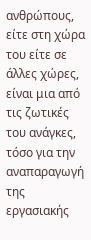ανθρώπους, είτε στη χώρα του είτε σε άλλες χώρες, είναι μια από τις ζωτικές του ανάγκες, τόσο για την αναπαραγωγή της εργασιακής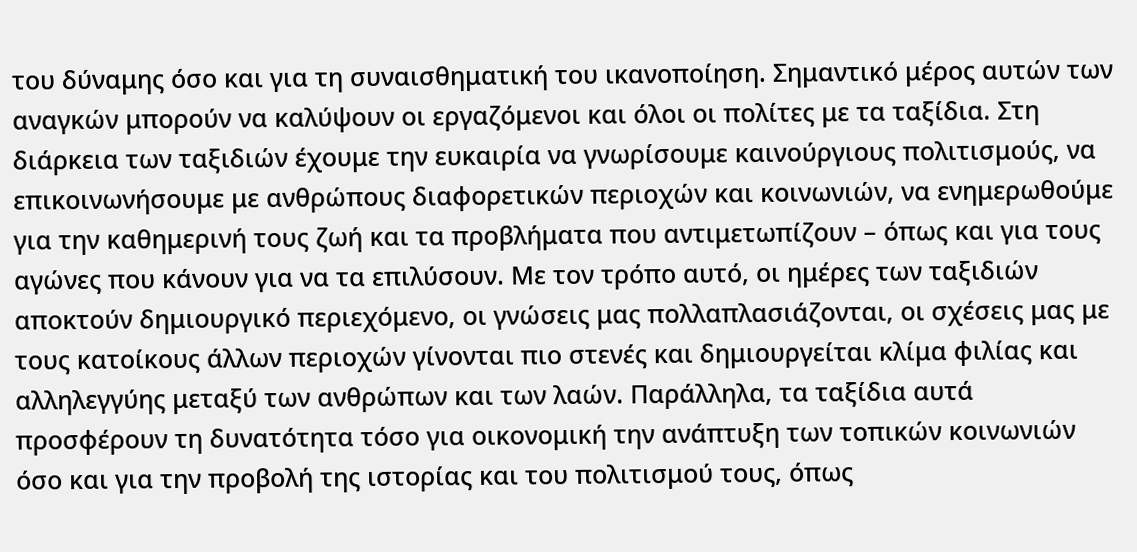του δύναμης όσο και για τη συναισθηματική του ικανοποίηση. Σημαντικό μέρος αυτών των αναγκών μπορούν να καλύψουν οι εργαζόμενοι και όλοι οι πολίτες με τα ταξίδια. Στη διάρκεια των ταξιδιών έχουμε την ευκαιρία να γνωρίσουμε καινούργιους πολιτισμούς, να επικοινωνήσουμε με ανθρώπους διαφορετικών περιοχών και κοινωνιών, να ενημερωθούμε για την καθημερινή τους ζωή και τα προβλήματα που αντιμετωπίζουν – όπως και για τους αγώνες που κάνουν για να τα επιλύσουν. Με τον τρόπο αυτό, οι ημέρες των ταξιδιών αποκτούν δημιουργικό περιεχόμενο, οι γνώσεις μας πολλαπλασιάζονται, οι σχέσεις μας με τους κατοίκους άλλων περιοχών γίνονται πιο στενές και δημιουργείται κλίμα φιλίας και αλληλεγγύης μεταξύ των ανθρώπων και των λαών. Παράλληλα, τα ταξίδια αυτά προσφέρουν τη δυνατότητα τόσο για οικονομική την ανάπτυξη των τοπικών κοινωνιών όσο και για την προβολή της ιστορίας και του πολιτισμού τους, όπως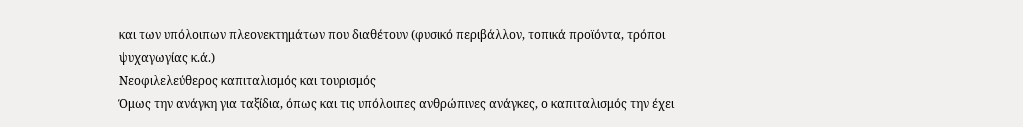και των υπόλοιπων πλεονεκτημάτων που διαθέτουν (φυσικό περιβάλλον, τοπικά προϊόντα, τρόποι ψυχαγωγίας κ.ά.)
Νεοφιλελεύθερος καπιταλισμός και τουρισμός
Όμως την ανάγκη για ταξίδια, όπως και τις υπόλοιπες ανθρώπινες ανάγκες, ο καπιταλισμός την έχει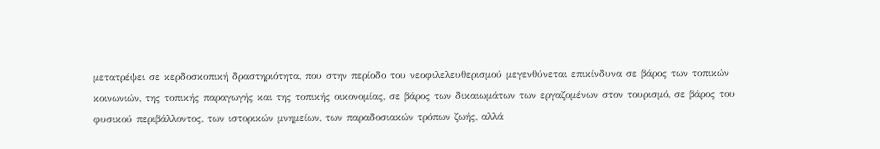μετατρέψει σε κερδοσκοπική δραστηριότητα, που στην περίοδο του νεοφιλελευθερισμού μεγενθύνεται επικίνδυνα σε βάρος των τοπικών κοινωνιών, της τοπικής παραγωγής και της τοπικής οικονομίας, σε βάρος των δικαιωμάτων των εργαζομένων στον τουρισμό, σε βάρος του φυσικού περιβάλλοντος, των ιστορικών μνημείων, των παραδοσιακών τρόπων ζωής, αλλά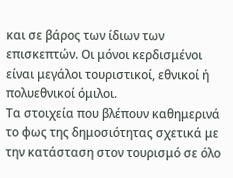και σε βάρος των ίδιων των επισκεπτών. Οι μόνοι κερδισμένοι είναι μεγάλοι τουριστικοί, εθνικοί ή πολυεθνικοί όμιλοι.
Τα στοιχεία που βλέπουν καθημερινά το φως της δημοσιότητας σχετικά με την κατάσταση στον τουρισμό σε όλο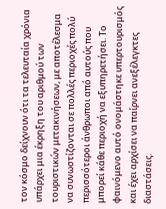τον κόσμο δείχνουν ότι τα τελευταία χρόνια υπάρχει μια έκρηξη του αριθμού των τουριστικών μετακινήσεων, με αποτέλεσμα να συνωστίζονται σε πολλές περιοχές πολύ περισσότεροι άνθρωποι από αυτούς που μπορεί κάθε περιοχή να εξυπηρετήσει. Το φαινόμενο αυτό ονομάστηκε υπερτουρισμός και έχει αρχίσει να παίρνει ανεξέλεγκτες διαστάσεις.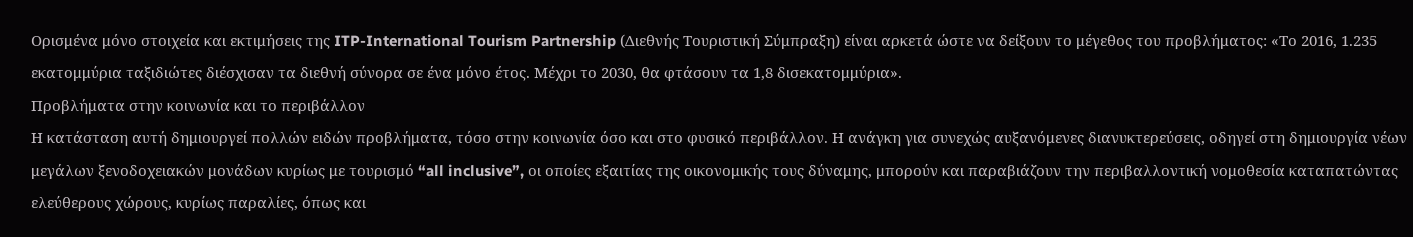Ορισμένα μόνο στοιχεία και εκτιμήσεις της ITP-International Tourism Partnership (Διεθνής Τουριστική Σύμπραξη) είναι αρκετά ώστε να δείξουν το μέγεθος του προβλήματος: «Το 2016, 1.235 εκατομμύρια ταξιδιώτες διέσχισαν τα διεθνή σύνορα σε ένα μόνο έτος. Μέχρι το 2030, θα φτάσουν τα 1,8 δισεκατομμύρια».
Προβλήματα στην κοινωνία και το περιβάλλον
Η κατάσταση αυτή δημιουργεί πολλών ειδών προβλήματα, τόσο στην κοινωνία όσο και στο φυσικό περιβάλλον. Η ανάγκη για συνεχώς αυξανόμενες διανυκτερεύσεις, οδηγεί στη δημιουργία νέων μεγάλων ξενοδοχειακών μονάδων κυρίως με τουρισμό “all inclusive”, οι οποίες εξαιτίας της οικονομικής τους δύναμης, μπορούν και παραβιάζουν την περιβαλλοντική νομοθεσία καταπατώντας ελεύθερους χώρους, κυρίως παραλίες, όπως και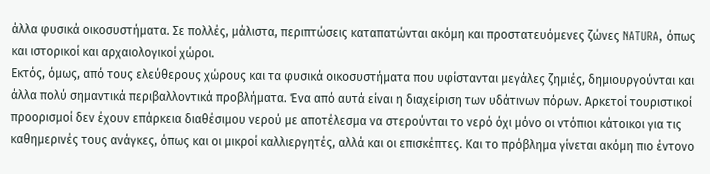άλλα φυσικά οικοσυστήματα. Σε πολλές, μάλιστα, περιπτώσεις καταπατώνται ακόμη και προστατευόμενες ζώνες NATURA, όπως και ιστορικοί και αρχαιολογικοί χώροι.
Εκτός, όμως, από τους ελεύθερους χώρους και τα φυσικά οικοσυστήματα που υφίστανται μεγάλες ζημιές, δημιουργούνται και άλλα πολύ σημαντικά περιβαλλοντικά προβλήματα. Ένα από αυτά είναι η διαχείριση των υδάτινων πόρων. Αρκετοί τουριστικοί προορισμοί δεν έχουν επάρκεια διαθέσιμου νερού με αποτέλεσμα να στερούνται το νερό όχι μόνο οι ντόπιοι κάτοικοι για τις καθημερινές τους ανάγκες, όπως και οι μικροί καλλιεργητές, αλλά και οι επισκέπτες. Και το πρόβλημα γίνεται ακόμη πιο έντονο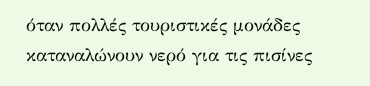όταν πολλές τουριστικές μονάδες καταναλώνουν νερό για τις πισίνες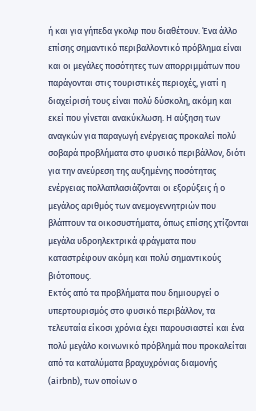ή και για γήπεδα γκολφ που διαθέτουν. Ένα άλλο επίσης σημαντικό περιβαλλοντικό πρόβλημα είναι και οι μεγάλες ποσότητες των απορριμμάτων που παράγονται στις τουριστικές περιοχές, γιατί η διαχείρισή τους είναι πολύ δύσκολη, ακόμη και εκεί που γίνεται ανακύκλωση. Η αύξηση των αναγκών για παραγωγή ενέργειας προκαλεί πολύ σοβαρά προβλήματα στο φυσικό περιβάλλον, διότι για την ανεύρεση της αυξημένης ποσότητας ενέργειας πολλαπλασιάζονται οι εξορύξεις ή ο μεγάλος αριθμός των ανεμογεννητριών που βλάπτουν τα οικοσυστήματα, όπως επίσης χτίζονται μεγάλα υδροηλεκτρικά φράγματα που καταστρέφουν ακόμη και πολύ σημαντικούς βιότοπους.
Εκτός από τα προβλήματα που δημιουργεί ο υπερτουρισμός στο φυσικό περιβάλλον, τα τελευταία είκοσι χρόνια έχει παρουσιαστεί και ένα πολύ μεγάλο κοινωνικό πρόβλημά που προκαλείται από τα καταλύματα βραχυχρόνιας διαμονής (airbnb), των οποίων ο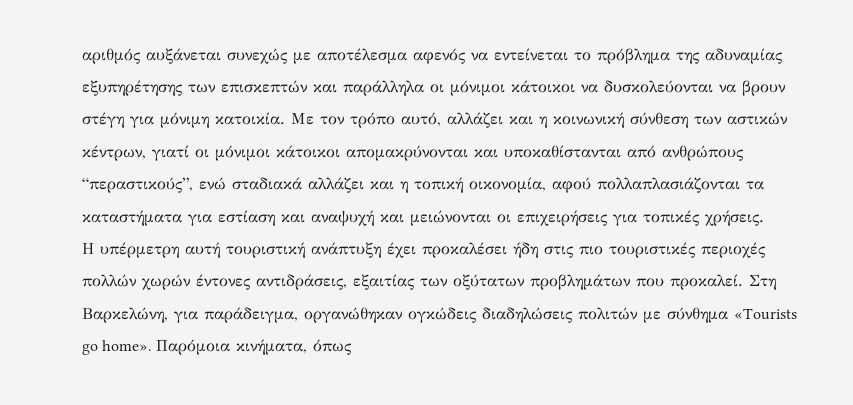αριθμός αυξάνεται συνεχώς με αποτέλεσμα αφενός να εντείνεται το πρόβλημα της αδυναμίας εξυπηρέτησης των επισκεπτών και παράλληλα οι μόνιμοι κάτοικοι να δυσκολεύονται να βρουν στέγη για μόνιμη κατοικία. Με τον τρόπο αυτό, αλλάζει και η κοινωνική σύνθεση των αστικών κέντρων, γιατί οι μόνιμοι κάτοικοι απομακρύνονται και υποκαθίστανται από ανθρώπους “περαστικούς”, ενώ σταδιακά αλλάζει και η τοπική οικονομία, αφού πολλαπλασιάζονται τα καταστήματα για εστίαση και αναψυχή και μειώνονται οι επιχειρήσεις για τοπικές χρήσεις.
Η υπέρμετρη αυτή τουριστική ανάπτυξη έχει προκαλέσει ήδη στις πιο τουριστικές περιοχές πολλών χωρών έντονες αντιδράσεις, εξαιτίας των οξύτατων προβλημάτων που προκαλεί. Στη Βαρκελώνη, για παράδειγμα, οργανώθηκαν ογκώδεις διαδηλώσεις πολιτών με σύνθημα «Tourists go home». Παρόμοια κινήματα, όπως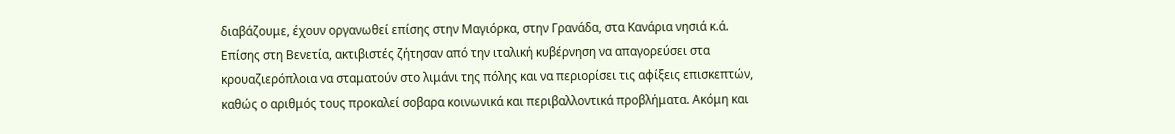διαβάζουμε, έχουν οργανωθεί επίσης στην Μαγιόρκα, στην Γρανάδα, στα Κανάρια νησιά κ.ά. Επίσης στη Βενετία, ακτιβιστές ζήτησαν από την ιταλική κυβέρνηση να απαγορεύσει στα κρουαζιερόπλοια να σταματούν στο λιμάνι της πόλης και να περιορίσει τις αφίξεις επισκεπτών, καθώς ο αριθμός τους προκαλεί σοβαρα κοινωνικά και περιβαλλοντικά προβλήματα. Ακόμη και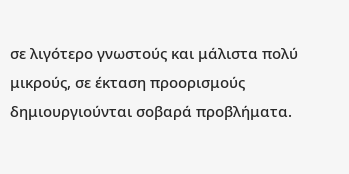σε λιγότερο γνωστούς και μάλιστα πολύ μικρούς, σε έκταση προορισμούς δημιουργιούνται σοβαρά προβλήματα.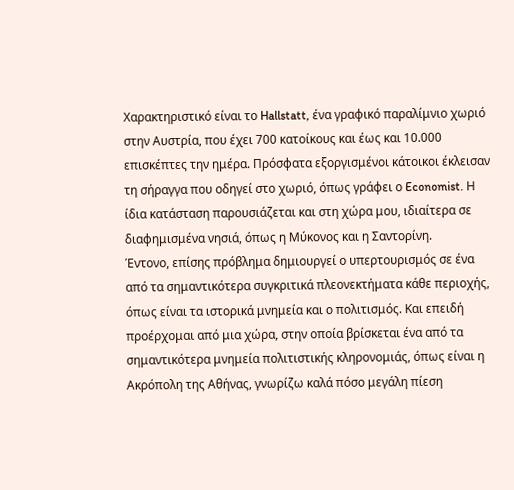Χαρακτηριστικό είναι το Hallstatt, ένα γραφικό παραλίμνιο χωριό στην Αυστρία, που έχει 700 κατοίκους και έως και 10.000 επισκέπτες την ημέρα. Πρόσφατα εξοργισμένοι κάτοικοι έκλεισαν τη σήραγγα που οδηγεί στο χωριό, όπως γράφει ο Economist. Η ίδια κατάσταση παρουσιάζεται και στη χώρα μου, ιδιαίτερα σε διαφημισμένα νησιά, όπως η Μύκονος και η Σαντορίνη.
Έντονο, επίσης πρόβλημα δημιουργεί ο υπερτουρισμός σε ένα από τα σημαντικότερα συγκριτικά πλεονεκτήματα κάθε περιοχής, όπως είναι τα ιστορικά μνημεία και ο πολιτισμός. Και επειδή προέρχομαι από μια χώρα, στην οποία βρίσκεται ένα από τα σημαντικότερα μνημεία πολιτιστικής κληρονομιάς, όπως είναι η Ακρόπολη της Αθήνας, γνωρίζω καλά πόσο μεγάλη πίεση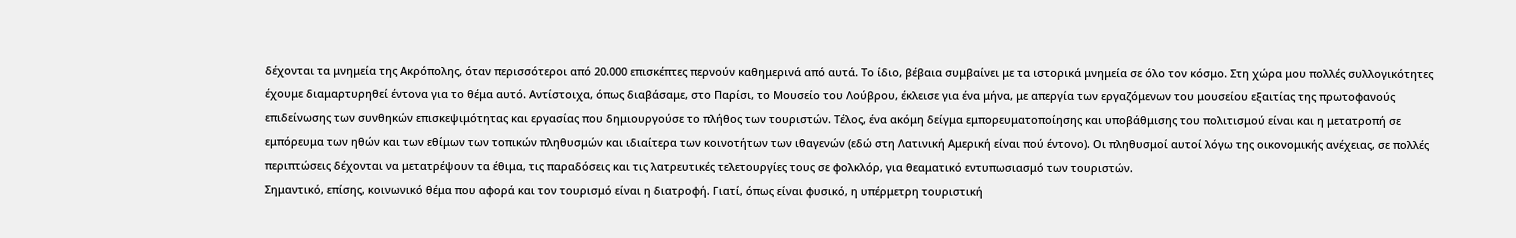δέχονται τα μνημεία της Ακρόπολης, όταν περισσότεροι από 20.000 επισκέπτες περνούν καθημερινά από αυτά. Το ίδιο, βέβαια συμβαίνει με τα ιστορικά μνημεία σε όλο τον κόσμο. Στη χώρα μου πολλές συλλογικότητες έχουμε διαμαρτυρηθεί έντονα για το θέμα αυτό. Αντίστοιχα, όπως διαβάσαμε, στο Παρίσι, το Μουσείο του Λούβρου, έκλεισε για ένα μήνα, με απεργία των εργαζόμενων του μουσείου εξαιτίας της πρωτοφανούς επιδείνωσης των συνθηκών επισκεψιμότητας και εργασίας που δημιουργούσε το πλήθος των τουριστών. Τέλος, ένα ακόμη δείγμα εμπορευματοποίησης και υποβάθμισης του πολιτισμού είναι και η μετατροπή σε εμπόρευμα των ηθών και των εθίμων των τοπικών πληθυσμών και ιδιαίτερα των κοινοτήτων των ιθαγενών (εδώ στη Λατινική Αμερική είναι πού έντονο). Οι πληθυσμοί αυτοί λόγω της οικονομικής ανέχειας, σε πολλές περιπτώσεις δέχονται να μετατρέψουν τα έθιμα, τις παραδόσεις και τις λατρευτικές τελετουργίες τους σε φολκλόρ, για θεαματικό εντυπωσιασμό των τουριστών.
Σημαντικό, επίσης, κοινωνικό θέμα που αφορά και τον τουρισμό είναι η διατροφή. Γιατί, όπως είναι φυσικό, η υπέρμετρη τουριστική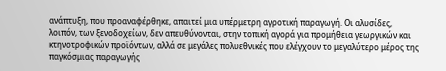ανάπτυξη, που προαναφέρθηκε, απαιτεί μια υπέρμετρη αγροτική παραγωγή. Οι αλυσίδες, λοιπόν, των ξενοδοχείων, δεν απευθύνονται, στην τοπική αγορά για προμήθεια γεωργικών και κτηνοτροφικών προϊόντων, αλλά σε μεγάλες πολυεθνικές που ελέγχουν το μεγαλύτερο μέρος της παγκόσμιας παραγωγής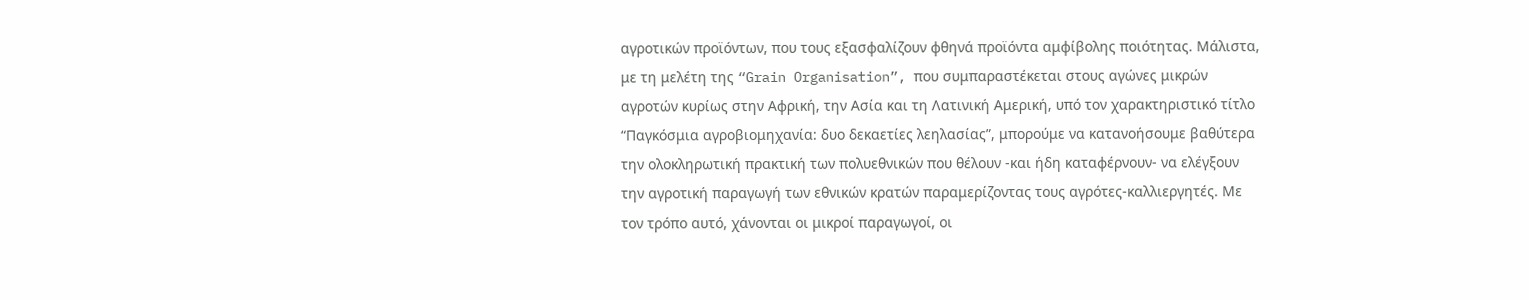αγροτικών προϊόντων, που τους εξασφαλίζουν φθηνά προϊόντα αμφίβολης ποιότητας. Μάλιστα, με τη μελέτη της “Grain Organisation”, που συμπαραστέκεται στους αγώνες μικρών αγροτών κυρίως στην Αφρική, την Ασία και τη Λατινική Αμερική, υπό τον χαρακτηριστικό τίτλο “Παγκόσμια αγροβιομηχανία: δυο δεκαετίες λεηλασίας”, μπορούμε να κατανοήσουμε βαθύτερα την ολοκληρωτική πρακτική των πολυεθνικών που θέλουν -και ήδη καταφέρνουν- να ελέγξουν την αγροτική παραγωγή των εθνικών κρατών παραμερίζοντας τους αγρότες-καλλιεργητές. Με τον τρόπο αυτό, χάνονται οι μικροί παραγωγοί, οι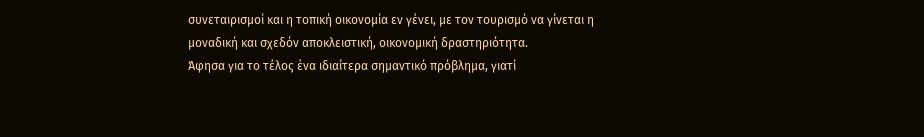συνεταιρισμοί και η τοπική οικονομία εν γένει, με τον τουρισμό να γίνεται η μοναδική και σχεδόν αποκλειστική, οικονομική δραστηριότητα.
Άφησα για το τέλος ένα ιδιαίτερα σημαντικό πρόβλημα, γιατί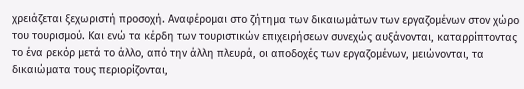χρειάζεται ξεχωριστή προσοχή. Αναφέρομαι στο ζήτημα των δικαιωμάτων των εργαζομένων στον χώρο του τουρισμού. Και ενώ τα κέρδη των τουριστικών επιχειρήσεων συνεχώς αυξάνονται, καταρρίπτοντας το ένα ρεκόρ μετά το άλλο, από την άλλη πλευρά, οι αποδοχές των εργαζομένων, μειώνονται, τα δικαιώματα τους περιορίζονται,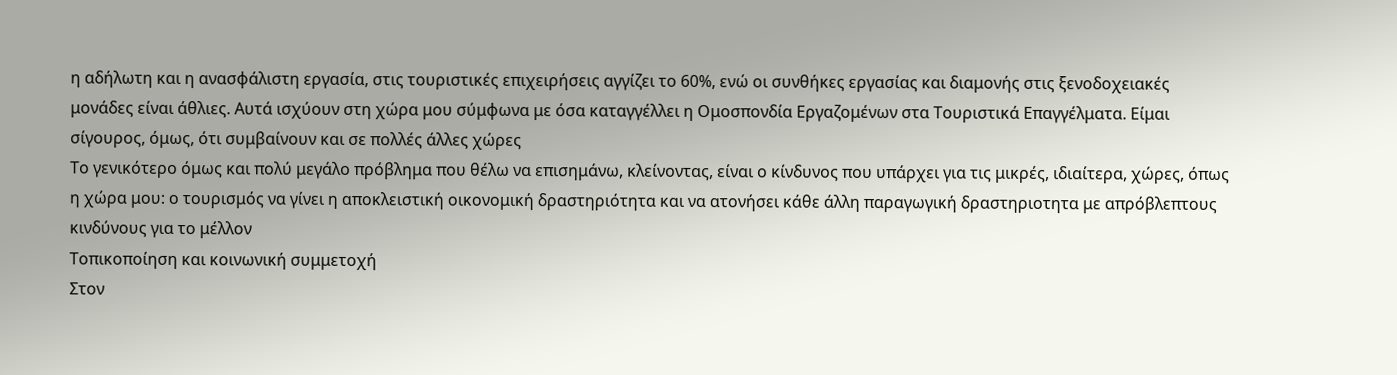η αδήλωτη και η ανασφάλιστη εργασία, στις τουριστικές επιχειρήσεις αγγίζει το 60%, ενώ οι συνθήκες εργασίας και διαμονής στις ξενοδοχειακές μονάδες είναι άθλιες. Αυτά ισχύουν στη χώρα μου σύμφωνα με όσα καταγγέλλει η Ομοσπονδία Εργαζομένων στα Τουριστικά Επαγγέλματα. Είμαι σίγουρος, όμως, ότι συμβαίνουν και σε πολλές άλλες χώρες
Το γενικότερο όμως και πολύ μεγάλο πρόβλημα που θέλω να επισημάνω, κλείνοντας, είναι ο κίνδυνος που υπάρχει για τις μικρές, ιδιαίτερα, χώρες, όπως η χώρα μου: ο τουρισμός να γίνει η αποκλειστική οικονομική δραστηριότητα και να ατονήσει κάθε άλλη παραγωγική δραστηριοτητα με απρόβλεπτους κινδύνους για το μέλλον
Τοπικοποίηση και κοινωνική συμμετοχή
Στον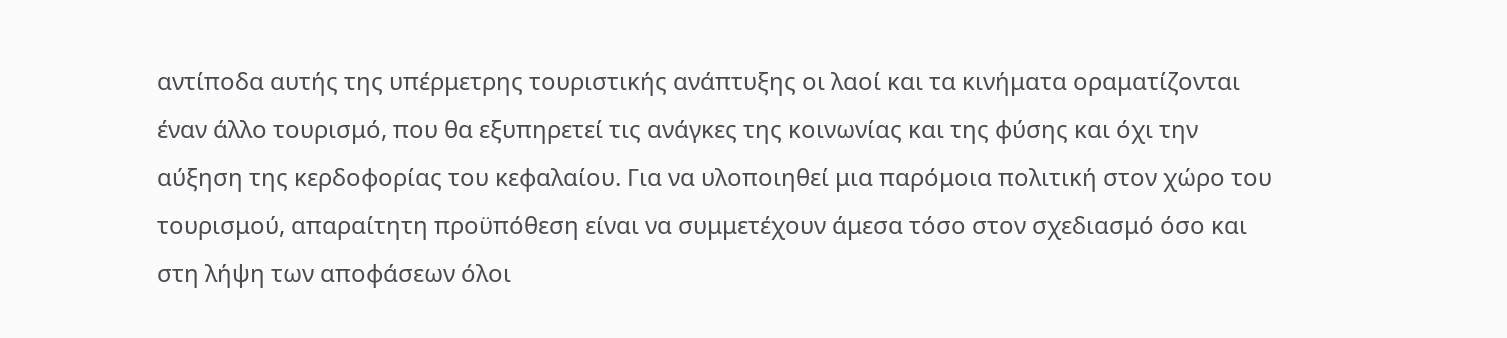αντίποδα αυτής της υπέρμετρης τουριστικής ανάπτυξης οι λαοί και τα κινήματα οραματίζονται έναν άλλο τουρισμό, που θα εξυπηρετεί τις ανάγκες της κοινωνίας και της φύσης και όχι την αύξηση της κερδοφορίας του κεφαλαίου. Για να υλοποιηθεί μια παρόμοια πολιτική στον χώρο του τουρισμού, απαραίτητη προϋπόθεση είναι να συμμετέχουν άμεσα τόσο στον σχεδιασμό όσο και στη λήψη των αποφάσεων όλοι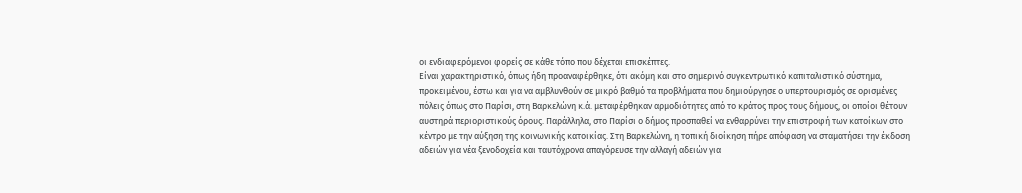οι ενδιαφερόμενοι φορείς σε κάθε τόπο που δέχεται επισκέπτες.
Είναι χαρακτηριστικό, όπως ήδη προαναφέρθηκε, ότι ακόμη και στο σημερινό συγκεντρωτικό καπιταλιστικό σύστημα, προκειμένου, έστω και για να αμβλυνθούν σε μικρό βαθμό τα προβλήματα που δημιούργησε ο υπερτουρισμός σε ορισμένες πόλεις όπως στο Παρίσι, στη Βαρκελώνη κ.ά. μεταφέρθηκαν αρμοδιότητες από το κράτος προς τους δήμους, οι οποίοι θέτουν αυστηρά περιοριστικούς όρους. Παράλληλα, στο Παρίσι ο δήμος προσπαθεί να ενθαρρύνει την επιστροφή των κατοίκων στο κέντρο με την αύξηση της κοινωνικής κατοικίας. Στη Βαρκελώνη, η τοπική διοίκηση πήρε απόφαση να σταματήσει την έκδοση αδειών για νέα ξενοδοχεία και ταυτόχρονα απαγόρευσε την αλλαγή αδειών για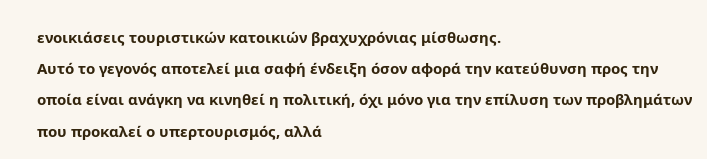ενοικιάσεις τουριστικών κατοικιών βραχυχρόνιας μίσθωσης.
Αυτό το γεγονός αποτελεί μια σαφή ένδειξη όσον αφορά την κατεύθυνση προς την οποία είναι ανάγκη να κινηθεί η πολιτική, όχι μόνο για την επίλυση των προβλημάτων που προκαλεί ο υπερτουρισμός, αλλά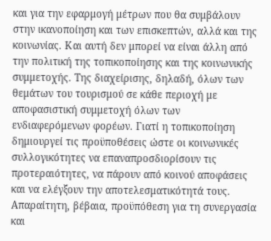και για την εφαρμογή μέτρων που θα συμβάλουν στην ικανοποίηση και των επισκεπτών, αλλά και της κοινωνίας. Και αυτή δεν μπορεί να είναι άλλη από την πολιτική της τοπικοποίησης και της κοινωνικής συμμετοχής. Της διαχείρισης, δηλαδή, όλων των θεμάτων του τουρισμού σε κάθε περιοχή με αποφασιστική συμμετοχή όλων των ενδιαφερόμενων φορέων. Γιατί η τοπικοποίηση δημιουργεί τις προϋποθέσεις ώστε οι κοινωνικές συλλογικότητες να επαναπροσδιορίσουν τις προτεραιότητες, να πάρουν από κοινού αποφάσεις και να ελέγξουν την αποτελεσματικότητά τους.
Απαραίτητη, βέβαια, προϋπόθεση για τη συνεργασία και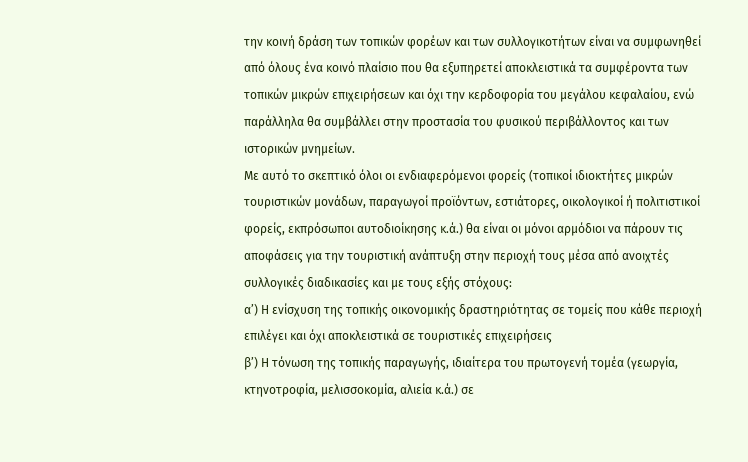την κοινή δράση των τοπικών φορέων και των συλλογικοτήτων είναι να συμφωνηθεί από όλους ένα κοινό πλαίσιο που θα εξυπηρετεί αποκλειστικά τα συμφέροντα των τοπικών μικρών επιχειρήσεων και όχι την κερδοφορία του μεγάλου κεφαλαίου, ενώ παράλληλα θα συμβάλλει στην προστασία του φυσικού περιβάλλοντος και των ιστορικών μνημείων.
Με αυτό το σκεπτικό όλοι οι ενδιαφερόμενοι φορείς (τοπικοί ιδιοκτήτες μικρών τουριστικών μονάδων, παραγωγοί προϊόντων, εστιάτορες, οικολογικοί ή πολιτιστικοί φορείς, εκπρόσωποι αυτοδιοίκησης κ.ά.) θα είναι οι μόνοι αρμόδιοι να πάρουν τις αποφάσεις για την τουριστική ανάπτυξη στην περιοχή τους μέσα από ανοιχτές συλλογικές διαδικασίες και με τους εξής στόχους:
α’) Η ενίσχυση της τοπικής οικονομικής δραστηριότητας σε τομείς που κάθε περιοχή επιλέγει και όχι αποκλειστικά σε τουριστικές επιχειρήσεις
β’) Η τόνωση της τοπικής παραγωγής, ιδιαίτερα του πρωτογενή τομέα (γεωργία, κτηνοτροφία, μελισσοκομία, αλιεία κ.ά.) σε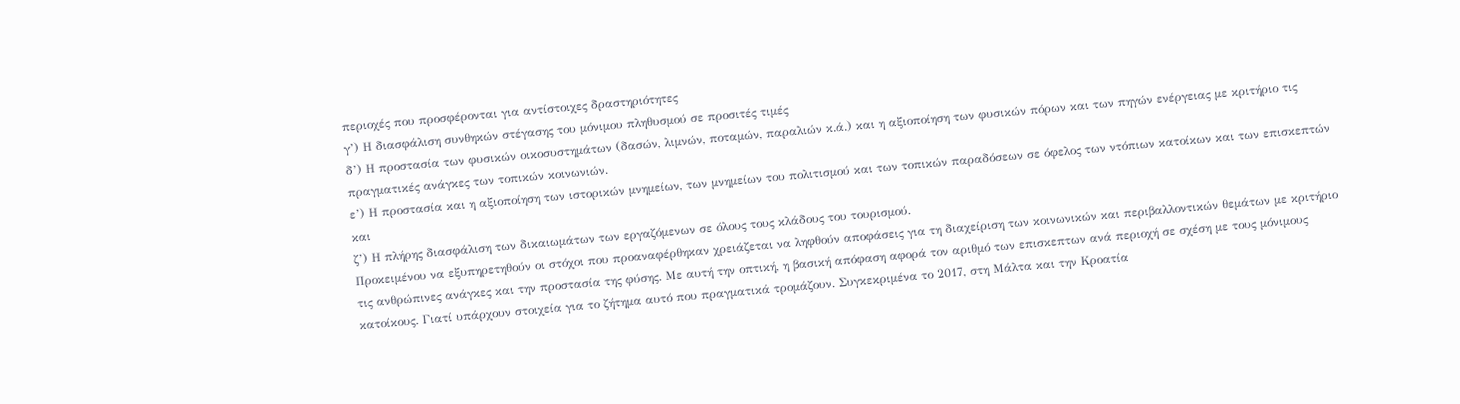περιοχές που προσφέρονται για αντίστοιχες δραστηριότητες
γ’) Η διασφάλιση συνθηκών στέγασης του μόνιμου πληθυσμού σε προσιτές τιμές
δ’) Η προστασία των φυσικών οικοσυστημάτων (δασών, λιμνών, ποταμών, παραλιών κ.ά.) και η αξιοποίηση των φυσικών πόρων και των πηγών ενέργειας με κριτήριο τις πραγματικές ανάγκες των τοπικών κοινωνιών.
ε’) Η προστασία και η αξιοποίηση των ιστορικών μνημείων, των μνημείων του πολιτισμού και των τοπικών παραδόσεων σε όφελος των ντόπιων κατοίκων και των επισκεπτών και
ζ’) Η πλήρης διασφάλιση των δικαιωμάτων των εργαζόμενων σε όλους τους κλάδους του τουρισμού.
Προκειμένου να εξυπηρετηθούν οι στόχοι που προαναφέρθηκαν χρειάζεται να ληφθούν αποφάσεις για τη διαχείριση των κοινωνικών και περιβαλλοντικών θεμάτων με κριτήριο τις ανθρώπινες ανάγκες και την προστασία της φύσης. Με αυτή την οπτική, η βασική απόφαση αφορά τον αριθμό των επισκεπτων ανά περιοχή σε σχέση με τους μόνιμους κατοίκους. Γιατί υπάρχουν στοιχεία για το ζήτημα αυτό που πραγματικά τρομάζουν. Συγκεκριμένα το 2017, στη Μάλτα και την Κροατία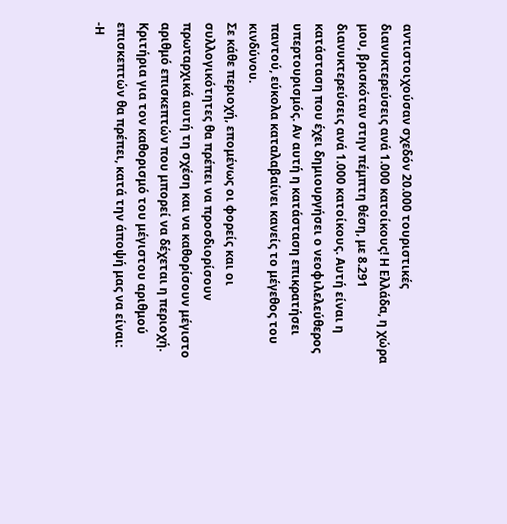αντιστοιχούσαν σχεδόν 20.000 τουριστικές διανυκτερεύσεις ανά 1.000 κατοίκους! Η Ελλάδα, η χώρα μου, βρισκόταν στην πέμπτη θέση, με 8.291 διανυκτερεύσεις ανά 1.000 κατοίκους. Αυτή είναι η κατάσταση που έχει δημιουργήσει ο νεοφιλελεύθερος υπερτουρισμός. Αν αυτή η κατάσταση επικρατήσει παντού, εύκολα καταλαβαίνει κανείς το μέγεθος του κινδύνου.
Σε κάθε περιοχή, επομένως οι φορείς και οι συλλογικότητες θα πρέπει να προσδιορίσουν πρωταρχικά αυτή τη σχέση και να καθορίσουν μέγιστο αριθμό επισκεπτών που μπορεί να δέχεται η περιοχή. Κριτήρια για τον καθορισμό του μέγιστου αριθμού επισκεπτών θα πρέπει, κατά την άποψή μας να είναι:
-Η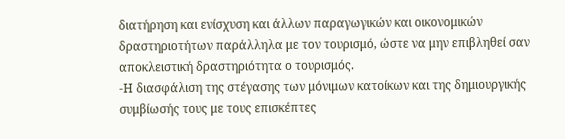διατήρηση και ενίσχυση και άλλων παραγωγικών και οικονομικών δραστηριοτήτων παράλληλα με τον τουρισμό, ώστε να μην επιβληθεί σαν αποκλειστική δραστηριότητα ο τουρισμός.
-Η διασφάλιση της στέγασης των μόνιμων κατοίκων και της δημιουργικής συμβίωσής τους με τους επισκέπτες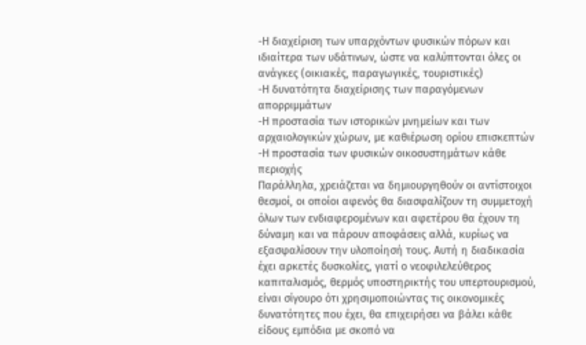-Η διαχείριση των υπαρχόντων φυσικών πόρων και ιδιαίτερα των υδάτινων, ώστε να καλύπτονται όλες οι ανάγκες (οικιακές, παραγωγικές, τουριστικές)
-Η δυνατότητα διαχείρισης των παραγόμενων απορριμμάτων
-Η προστασία των ιστορικών μνημείων και των αρχαιολογικών χώρων, με καθιέρωση ορίου επισκεπτών
-Η προστασία των φυσικών οικοσυστημάτων κάθε περιοχής
Παράλληλα, χρειάζεται να δημιουργηθούν οι αντίστοιχοι θεσμοί, οι οποίοι αφενός θα διασφαλίζουν τη συμμετοχή όλων των ενδιαφερομένων και αφετέρου θα έχουν τη δύναμη και να πάρουν αποφάσεις αλλά, κυρίως να εξασφαλίσουν την υλοποίησή τους. Αυτή η διαδικασία έχει αρκετές δυσκολίες, γιατί ο νεοφιλελεύθερος καπιταλισμός, θερμός υποστηρικτής του υπερτουρισμού, είναι σίγουρο ότι χρησιμοποιώντας τις οικονομικές δυνατότητες που έχει, θα επιχειρήσει να βάλει κάθε είδους εμπόδια με σκοπό να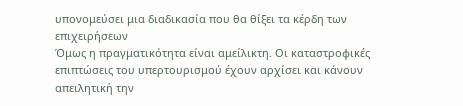υπονομεύσει μια διαδικασία που θα θίξει τα κέρδη των επιχειρήσεων
Όμως η πραγματικότητα είναι αμείλικτη. Οι καταστροφικές επιπτώσεις του υπερτουρισμού έχουν αρχίσει και κάνουν απειλητική την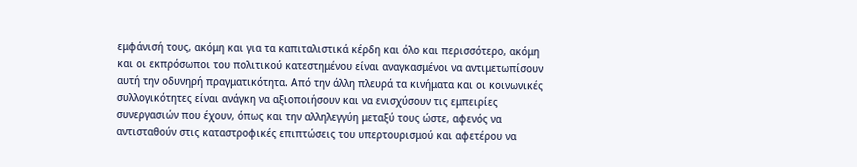εμφάνισή τους, ακόμη και για τα καπιταλιστικά κέρδη και όλο και περισσότερο, ακόμη και οι εκπρόσωποι του πολιτικού κατεστημένου είναι αναγκασμένοι να αντιμετωπίσουν αυτή την οδυνηρή πραγματικότητα. Από την άλλη πλευρά τα κινήματα και οι κοινωνικές συλλογικότητες είναι ανάγκη να αξιοποιήσουν και να ενισχύσουν τις εμπειρίες συνεργασιών που έχουν, όπως και την αλληλεγγύη μεταξύ τους ώστε, αφενός να αντισταθούν στις καταστροφικές επιπτώσεις του υπερτουρισμού και αφετέρου να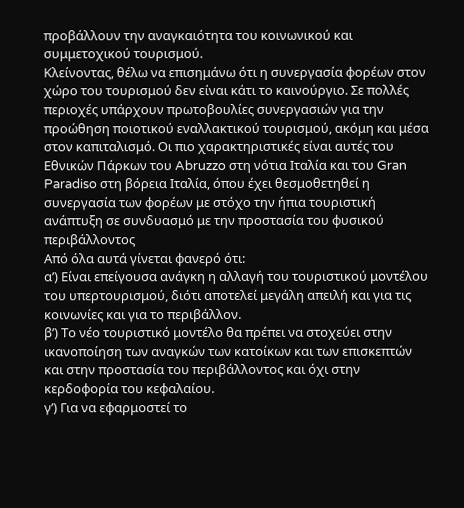προβάλλουν την αναγκαιότητα του κοινωνικού και συμμετοχικού τουρισμού.
Κλείνοντας, θέλω να επισημάνω ότι η συνεργασία φορέων στον χώρο του τουρισμού δεν είναι κάτι το καινούργιο. Σε πολλές περιοχές υπάρχουν πρωτοβουλίες συνεργασιών για την προώθηση ποιοτικού εναλλακτικού τουρισμού, ακόμη και μέσα στον καπιταλισμό. Οι πιο χαρακτηριστικές είναι αυτές του Εθνικών Πάρκων του Abruzzo στη νότια Ιταλία και του Gran Paradiso στη βόρεια Ιταλία, όπου έχει θεσμοθετηθεί η συνεργασία των φορέων με στόχο την ήπια τουριστική ανάπτυξη σε συνδυασμό με την προστασία του φυσικού περιβάλλοντος
Από όλα αυτά γίνεται φανερό ότι:
α’) Είναι επείγουσα ανάγκη η αλλαγή του τουριστικού μοντέλου του υπερτουρισμού, διότι αποτελεί μεγάλη απειλή και για τις κοινωνίες και για το περιβάλλον.
β’) Το νέο τουριστικό μοντέλο θα πρέπει να στοχεύει στην ικανοποίηση των αναγκών των κατοίκων και των επισκεπτών και στην προστασία του περιβάλλοντος και όχι στην κερδοφορία του κεφαλαίου.
γ’) Για να εφαρμοστεί το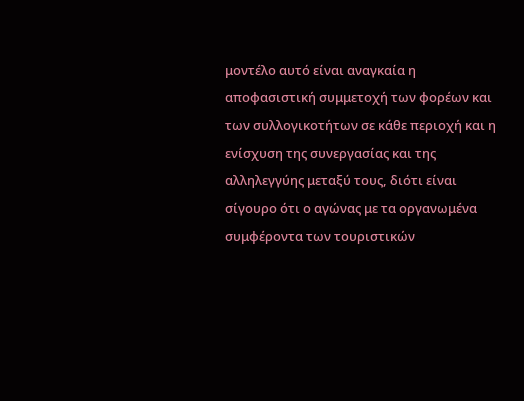μοντέλο αυτό είναι αναγκαία η αποφασιστική συμμετοχή των φορέων και των συλλογικοτήτων σε κάθε περιοχή και η ενίσχυση της συνεργασίας και της αλληλεγγύης μεταξύ τους, διότι είναι σίγουρο ότι ο αγώνας με τα οργανωμένα συμφέροντα των τουριστικών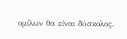ομίλων θα είναι δύσκολος.